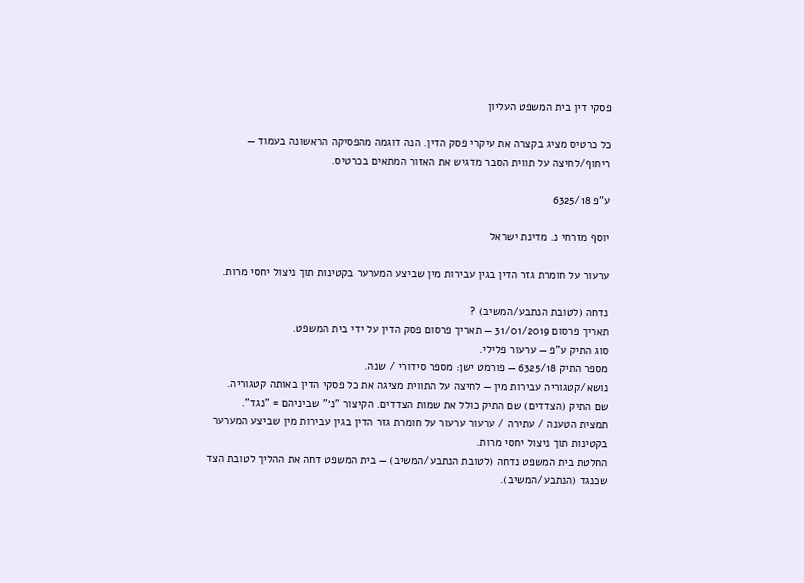פסקי דין בית המשפט העליון

כל כרטיס מציג בקצרה את עיקרי פסק הדין. הנה דוגמה מהפסיקה הראשונה בעמוד — ריחוף/לחיצה על תווית הסבר מדגיש את האזור המתאים בכרטיס.

ע"פ 6325/18

יוסף מזרחי נ. מדינת ישראל

ערעור על חומרת גזר הדין בגין עבירות מין שביצע המערער בקטינות תוך ניצול יחסי מרות.

נדחה (לטובת הנתבע/המשיב) ?
תאריך פרסום 31/01/2019 — תאריך פרסום פסק הדין על ידי בית המשפט.
סוג התיק ע"פ — ערעור פלילי.
מספר התיק 6325/18 — פורמט ישן: מספר סידורי / שנה.
נושא/קטגוריה עבירות מין — לחיצה על התווית מציגה את כל פסקי הדין באותה קטגוריה.
שם התיק (הצדדים) שם התיק כולל את שמות הצדדים. הקיצור "נ׳" שביניהם = "נגד".
תמצית הטענה / עתירה / ערעור ערעור על חומרת גזר הדין בגין עבירות מין שביצע המערער בקטינות תוך ניצול יחסי מרות.
החלטת בית המשפט נדחה (לטובת הנתבע/המשיב) — בית המשפט דחה את ההליך לטובת הצד שכנגד (הנתבע/המשיב).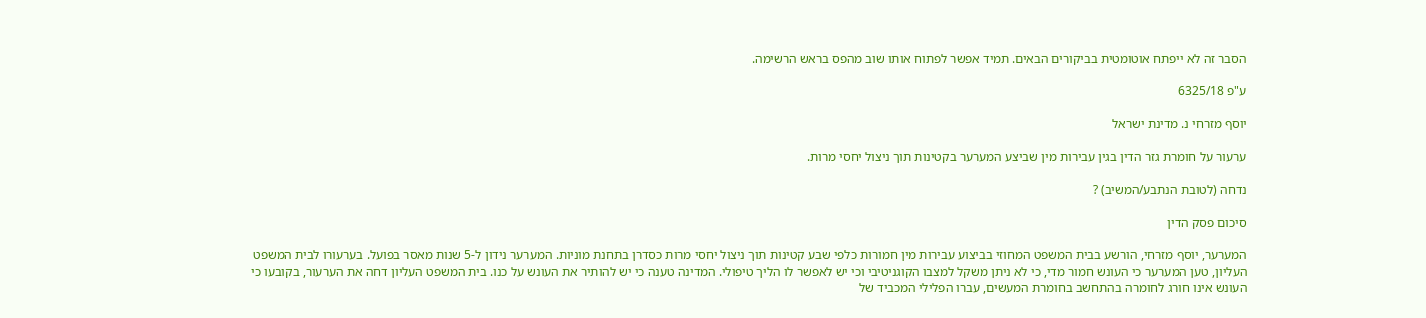הסבר זה לא ייפתח אוטומטית בביקורים הבאים. תמיד אפשר לפתוח אותו שוב מהפס בראש הרשימה.

ע"פ 6325/18

יוסף מזרחי נ. מדינת ישראל

ערעור על חומרת גזר הדין בגין עבירות מין שביצע המערער בקטינות תוך ניצול יחסי מרות.

נדחה (לטובת הנתבע/המשיב) ?

סיכום פסק הדין

המערער, יוסף מזרחי, הורשע בבית המשפט המחוזי בביצוע עבירות מין חמורות כלפי שבע קטינות תוך ניצול יחסי מרות כסדרן בתחנת מוניות. המערער נידון ל-5 שנות מאסר בפועל. בערעורו לבית המשפט העליון, טען המערער כי העונש חמור מדי, כי לא ניתן משקל למצבו הקוגניטיבי וכי יש לאפשר לו הליך טיפולי. המדינה טענה כי יש להותיר את העונש על כנו. בית המשפט העליון דחה את הערעור, בקובעו כי העונש אינו חורג לחומרה בהתחשב בחומרת המעשים, עברו הפלילי המכביד של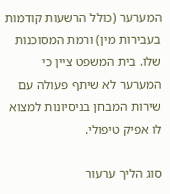המערער (כולל הרשעות קודמות בעבירות מין) ורמת המסוכנות שלו. בית המשפט ציין כי המערער לא שיתף פעולה עם שירות המבחן בניסיונות למצוא לו אפיק טיפולי.

סוג הליך ערעור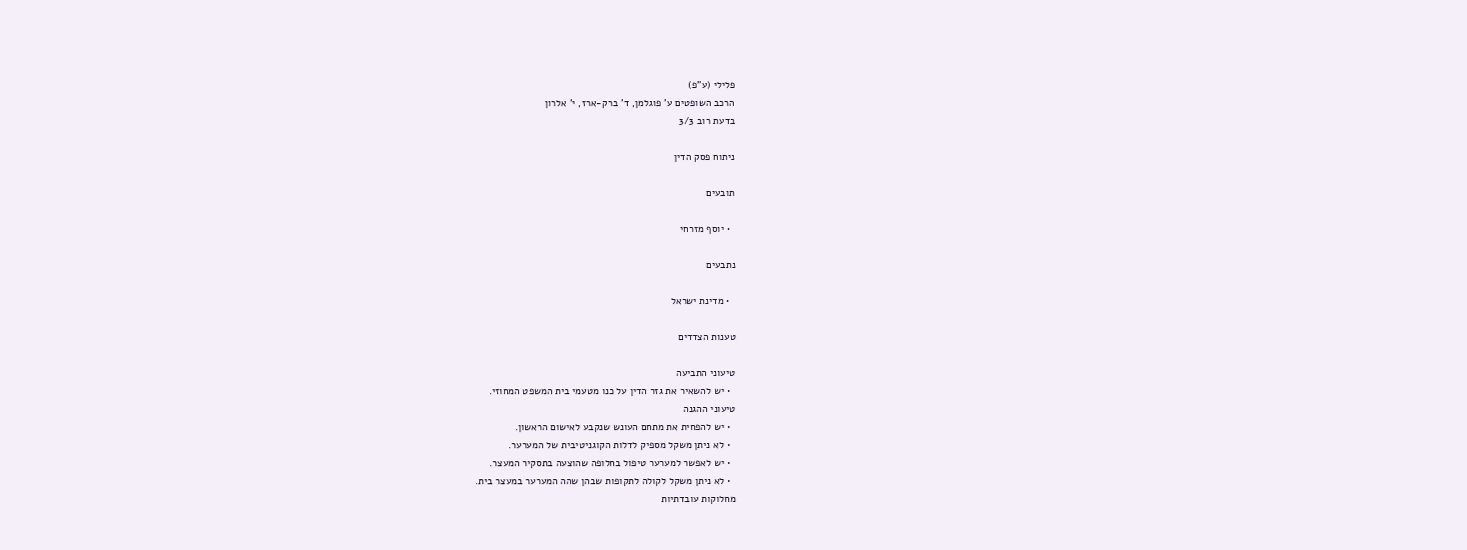פלילי (ע"פ)
הרכב השופטים ע' פוגלמן, ד' ברק-ארז, י' אלרון
בדעת רוב 3/3

ניתוח פסק הדין

תובעים

  • יוסף מזרחי

נתבעים

  • מדינת ישראל

טענות הצדדים

טיעוני התביעה
  • יש להשאיר את גזר הדין על כנו מטעמי בית המשפט המחוזי.
טיעוני ההגנה
  • יש להפחית את מתחם העונש שנקבע לאישום הראשון.
  • לא ניתן משקל מספיק לדלות הקוגניטיבית של המערער.
  • יש לאפשר למערער טיפול בחלופה שהוצעה בתסקיר המעצר.
  • לא ניתן משקל לקולה לתקופות שבהן שהה המערער במעצר בית.
מחלוקות עובדתיות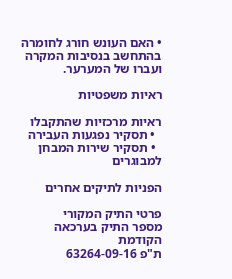• האם העונש חורג לחומרה בהתחשב בנסיבות המקרה ועברו של המערער.

ראיות משפטיות

ראיות מרכזיות שהתקבלו
  • תסקיר נפגעות העבירה
  • תסקיר שירות המבחן למבוגרים

הפניות לתיקים אחרים

פרטי התיק המקורי
מספר התיק בערכאה הקודמת
ת"פ 63264-09-16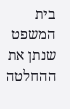בית המשפט שנתן את ההחלטה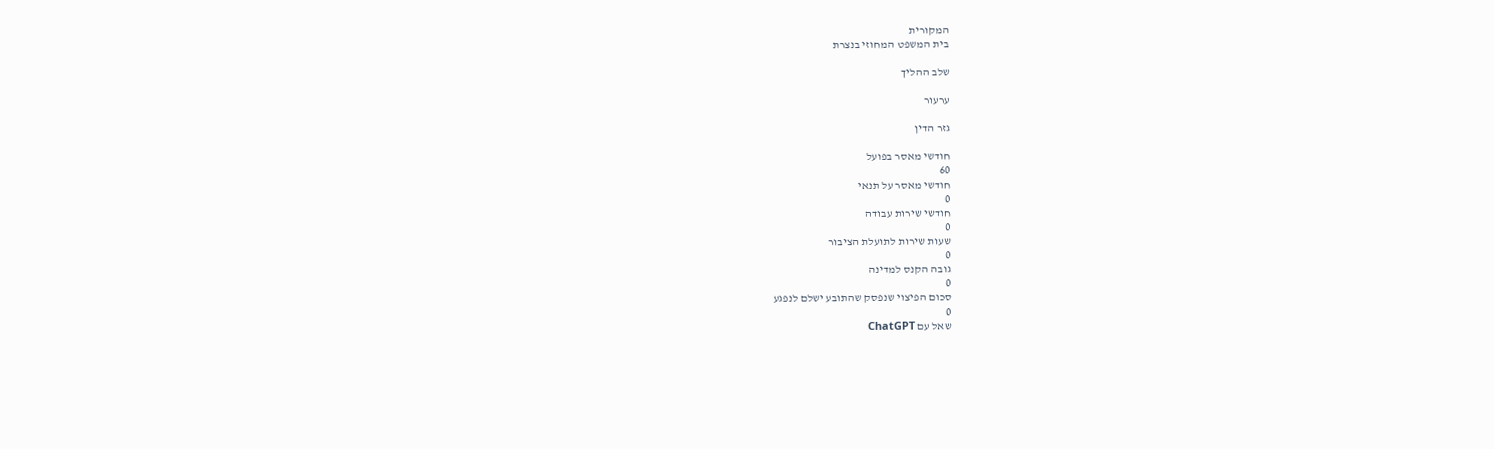המקורית
בית המשפט המחוזי בנצרת

שלב ההליך

ערעור

גזר הדין

חודשי מאסר בפועל
60
חודשי מאסר על תנאי
0
חודשי שירות עבודה
0
שעות שירות לתועלת הציבור
0
גובה הקנס למדינה
0
סכום הפיצוי שנפסק שהתובע ישלם לנפגע
0
שאל עם ChatGPT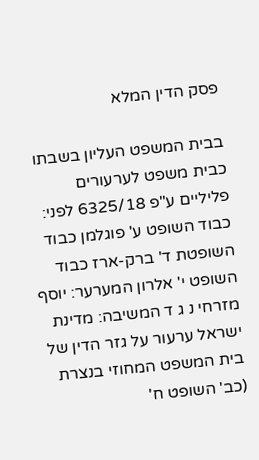פסק הדין המלא

בבית המשפט העליון בשבתו כבית משפט לערעורים פליליים ע"פ 6325/18 לפני: כבוד השופט ע' פוגלמן כבוד השופטת ד' ברק-ארז כבוד השופט י' אלרון המערער: יוסף מזרחי נ ג ד המשיבה: מדינת ישראל ערעור על גזר הדין של בית המשפט המחוזי בנצרת (כב' השופט ח'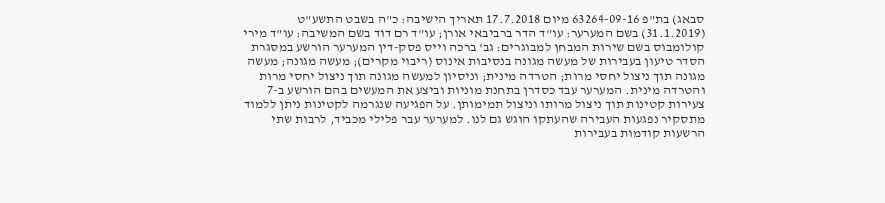סבאג) בת"פ 63264-09-16 מיום 17.7.2018 תאריך הישיבה: כ"ה בשבט התשע"ט (31.1.2019) בשם המערער: עו"ד הדר ברביבאי אורן; עו"ד רם דוד בשם המשיבה: עו"ד מירי קולומבוס בשם שירות המבחן למבוגרים: גב' ברכה וייס פסק-דין המערער הורשע במסגרת הסדר טיעון בעבירות של מעשה מגונה בנסיבות אינוס (ריבוי מקרים); מעשה מגונה; מעשה מגונה תוך ניצול יחסי מרות; הטרדה מינית; וניסיון למעשה מגונה תוך ניצול יחסי מרות והטרדה מינית. המערער עבד כסדרן בתחנת מוניות וביצע את המעשים בהם הורשע ב-7 צעירות קטינות תוך ניצול מרותו וניצול תמימותן. על הפגיעה שנגרמה לקטינות ניתן ללמוד מתסקיר נפגעות העבירה שהעתקו הוגש גם לנו. למערער עבר פלילי מכביד, לרבות שתי הרשעות קודמות בעבירות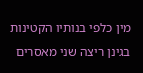מין כלפי בנותיו הקטינות בגינן ריצה שני מאסרים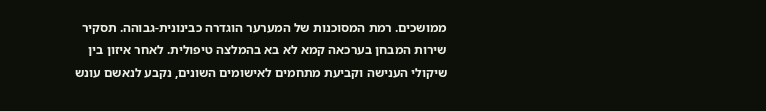ממושכים. רמת המסוכנות של המערער הוגדרה כבינונית-גבוהה. תסקיר שירות המבחן בערכאה קמא לא בא בהמלצה טיפולית. לאחר איזון בין שיקולי הענישה וקביעת מתחמים לאישומים השונים, נקבע לנאשם עונש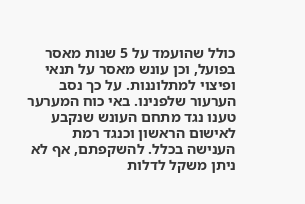כולל שהועמד על 5 שנות מאסר בפועל, וכן עונש מאסר על תנאי ופיצוי למתלוננות. על כך נסב הערעור שלפנינו. באי כוח המערער טענו נגד מתחם העונש שנקבע לאישום הראשון וכנגד רמת הענישה בכלל. להשקפתם, אף לא ניתן משקל לדלות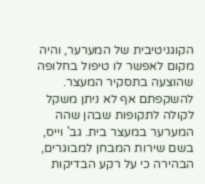הקוגניטיבית של המערער, והיה מקום לאפשר לו טיפול בחלופה שהוצעה בתסקיר המעצר. להשקפתם אף לא ניתן משקל לקולה לתקופות שבהן שהה המערער במעצר בית. גב' וייס, בשם שירות המבחן למבוגרים, הבהירה כי על רקע הבדיקות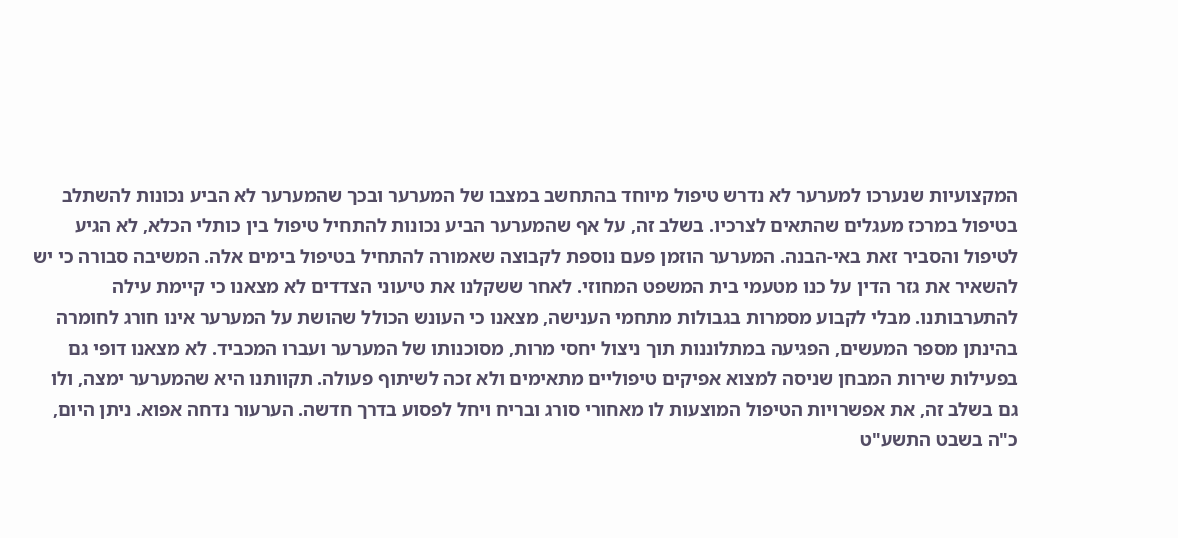המקצועיות שנערכו למערער לא נדרש טיפול מיוחד בהתחשב במצבו של המערער ובכך שהמערער לא הביע נכונות להשתלב בטיפול במרכז מעגלים שהתאים לצרכיו. בשלב זה, על אף שהמערער הביע נכונות להתחיל טיפול בין כותלי הכלא, לא הגיע לטיפול והסביר זאת באי-הבנה. המערער הוזמן פעם נוספת לקבוצה שאמורה להתחיל בטיפול בימים אלה. המשיבה סבורה כי יש להשאיר את גזר הדין על כנו מטעמי בית המשפט המחוזי. לאחר ששקלנו את טיעוני הצדדים לא מצאנו כי קיימת עילה להתערבותנו. מבלי לקבוע מסמרות בגבולות מתחמי הענישה, מצאנו כי העונש הכולל שהושת על המערער אינו חורג לחומרה בהינתן מספר המעשים, הפגיעה במתלוננות תוך ניצול יחסי מרות, מסוכנותו של המערער ועברו המכביד. לא מצאנו דופי גם בפעילות שירות המבחן שניסה למצוא אפיקים טיפוליים מתאימים ולא זכה לשיתוף פעולה. תקוותנו היא שהמערער ימצה, ולו גם בשלב זה, את אפשרויות הטיפול המוצעות לו מאחורי סורג ובריח ויחל לפסוע בדרך חדשה. הערעור נדחה אפוא. ניתן היום, כ"ה בשבט התשע"ט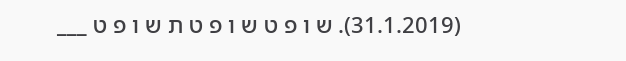(31.1.2019). ש ו פ ט ש ו פ ט ת ש ו פ ט ___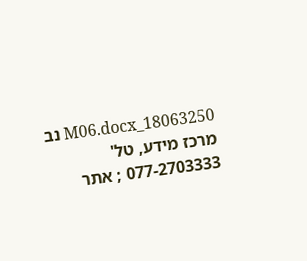18063250_M06.docx נב מרכז מידע, טל' 077-2703333 ; אתר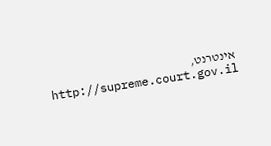אינטרנט, http://supreme.court.gov.il